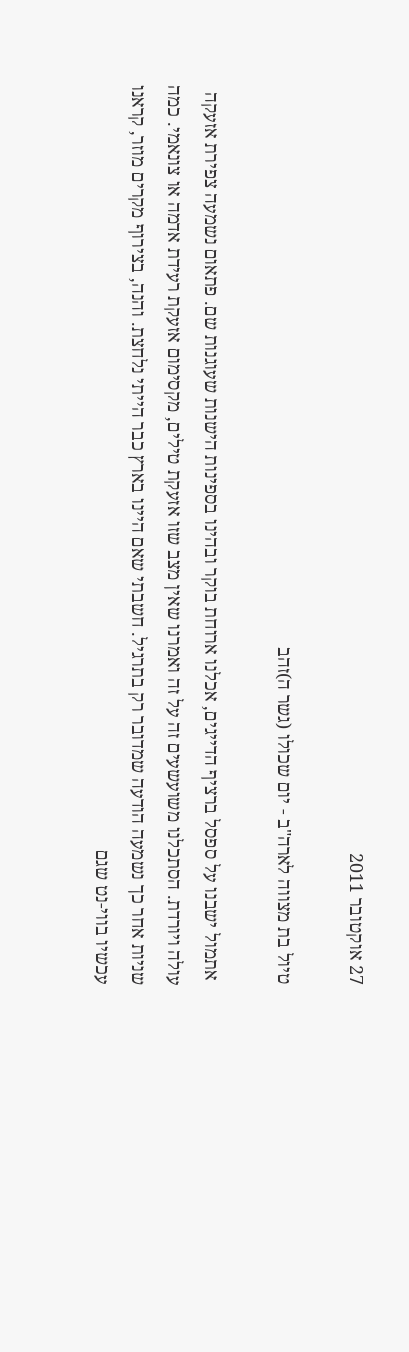27 אוקטובר 2011

טיול בת מצווה לארה"ב - יום שכולו (גשר ה)זהב

 אתמול ישבנו על ספסל ברציף הדייגים, אכלנו ארוחת בוקר ובהינו בספינות הישנות שעוגנות שם. פתאום נשמעה צפירת אזעקה עולה ויורדת. הסתכלנו משועשעים זה על זה ואמרנו שאין מצב שזו אזעקת טילים, מקסימום אזעקת רעידת אדמה או צונאמי. כמה שניות אחר כך נשמעה הודעה שמדובר רק בתרגיל. חשבתי שאם היינו בארץ כבר הייתי נלחצת. והנה, בצירוף מקרים מוזר, קראנו עכשיו בווי-נט שגם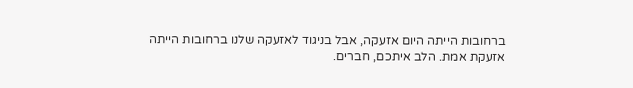ברחובות הייתה היום אזעקה, אבל בניגוד לאזעקה שלנו ברחובות הייתה אזעקת אמת. הלב איתכם, חברים.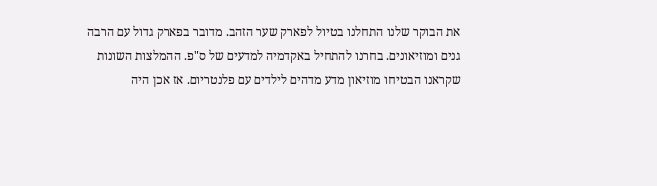את הבוקר שלנו התחלנו בטיול לפארק שער הזהב. מדובר בפארק גדול עם הרבה גנים ומוזיאונים. בחרנו להתחיל באקדמיה למדעים של ס"פ. ההמלצות השונות שקראנו הבטיחו מוזיאון מדע מדהים לילדים עם פלנטריום. אז אכן היה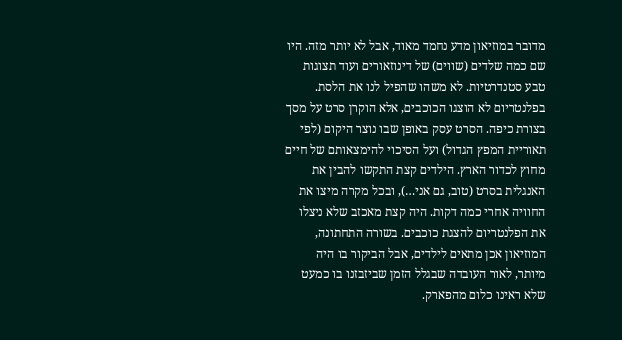מדובר במוזיאון מדע נחמד מאוד, אבל לא יותר מזה. היו שם כמה שלדים (שווים) של דינוזאורים ועוד תצוגות טבע סטנדרטיות. לא משהו שהפיל לנו את הלסת. בפלנטריום לא הוצגו הכוכבים, אלא הוקרן סרט על מסך בצורת כיפה. הסרט עסק באופן שבו נוצר היקום (לפי תאוריית המפץ הגדול) ועל הסיכוי להימצאותם של חיים מחוץ לכדור הארץ. הילדים קצת התקשו להבין את האנגלית בסרט (טוב, גם אני…), ובכל מקרה מיצו את החוויה אחרי כמה דקות. היה קצת מאכזב שלא ניצלו את הפלנטריום להצגת כוכבים. בשורה התחתונה, המוזיאון אכן מתאים לילדים, אבל הביקור בו היה מיותר, לאור העובדה שבגלל הזמן שביזבזנו בו כמעט שלא ראינו כלום מהפארק.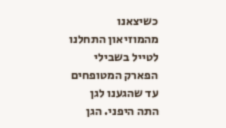כשיצאנו מהמוזיאון התחלנו לטייל בשבילי הפארק המטופחים עד שהגענו לגן התה היפני. הגן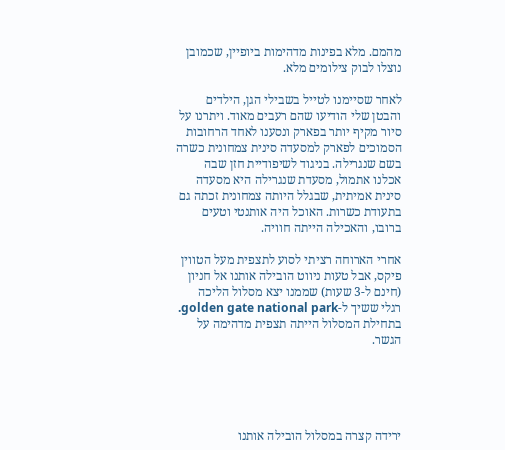מהמם. מלא בפינות מדהימות ביופיין, שכמובן נוצלו לבוק צילומים מלא.

לאחר שסיימנו לטייל בשבילי הגן, הילדים והבטן שלי הודיעו שהם רעבים מאוד. ויתרנו על סיור מקיף יותר בפארק ונסענו לאחד הרחובות הסמוכים לפארק למסעדה סינית צמחונית כשרה בשם שנגרילה. בניגוד לשיפודיית חזן שבה אכלנו אתמול, מסעדת שנגרילה היא מסעדה סינית אמיתית, שבגלל היותה צמחונית זכתה גם בתעודת כשרות. האוכל היה אותנטי וטעים ברובו, והאכילה הייתה חוויה.

אחרי הארוחה רציתי לסוע לתצפית מעל הטווין פיקס, אבל טעות ניווט הובילה אותנו אל חניון (חינם ל-3 שעות) שממנו יצא מסלול הליכה רגלי ששיך ל-golden gate national park. בתחילת המסלול הייתה תצפית מדהימה על הגשר.





ירידה קצרה במסלול הובילה אותנו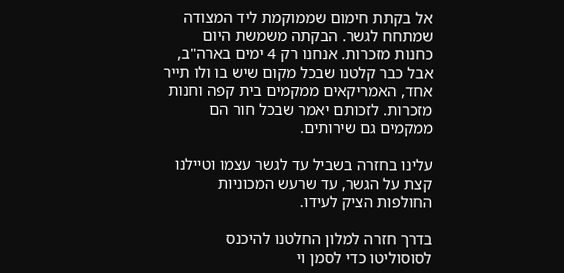אל בקתת חימום שממוקמת ליד המצודה שמתחח לגשר. הבקתה משמשת היום כחנות מזכרות. אנחנו רק 4 ימים בארה"ב, אבל כבר קלטנו שבכל מקום שיש בו ולו תייר אחד, האמריקאים ממקמים בית קפה וחנות מזכרות. לזכותם יאמר שבכל חור הם ממקמים גם שירותים.

עלינו בחזרה בשביל עד לגשר עצמו וטיילנו קצת על הגשר, עד שרעש המכוניות החולפות הציק לעידו.

בדרך חזרה למלון החלטנו להיכנס לסוסוליטו כדי לסמן וי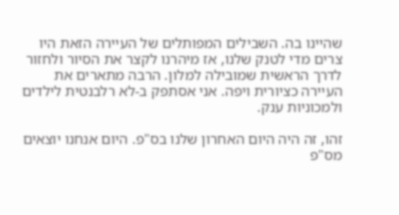שהיינו בה. השבילים המפותלים של העיירה הזאת היו צרים מדי לטנק שלנו, אז מיהרנו לקצר את הסיור ולחזור לדרך הראשית שמובילה למלון. הרבה מתארים את העיירה כציורית ויפה. אני אסתפק ב-לא רלבנטית לילדים ולמכוניות ענק.

זהו, זה היה היום האחרון שלנו בס"פ. היום אנחנו יוצאים מס"פ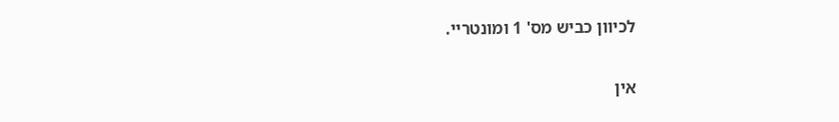לכיוון כביש מס' 1 ומונטריי.

אין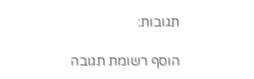תגובות:

הוסף רשומת תגובה